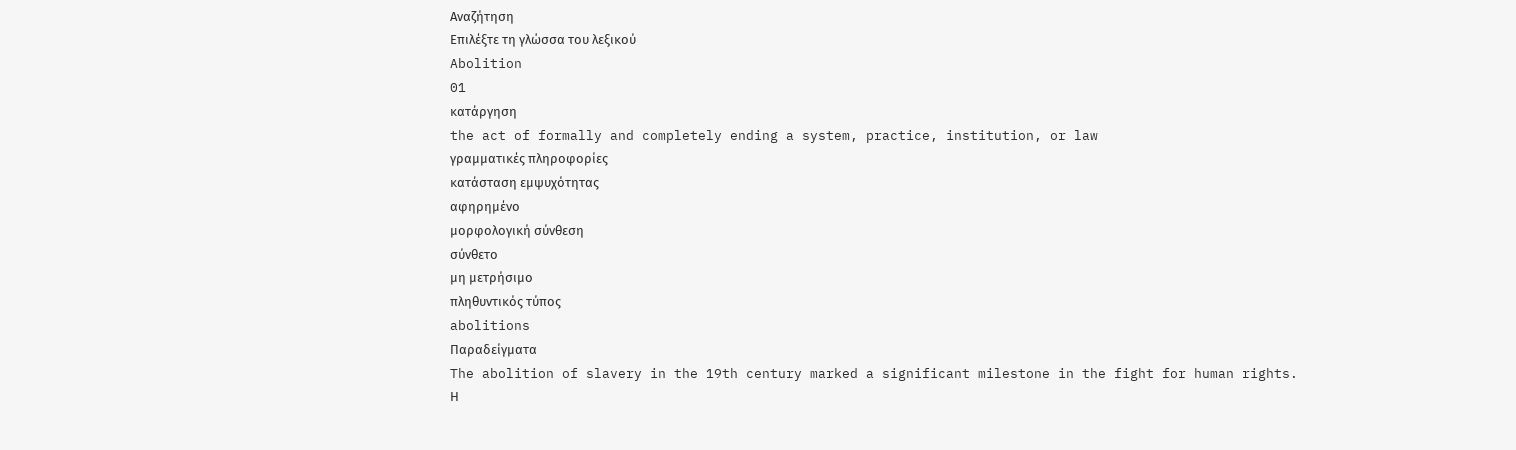Αναζήτηση
Επιλέξτε τη γλώσσα του λεξικού
Abolition
01
κατάργηση
the act of formally and completely ending a system, practice, institution, or law
γραμματικές πληροφορίες
κατάσταση εμψυχότητας
αφηρημένο
μορφολογική σύνθεση
σύνθετο
μη μετρήσιμο
πληθυντικός τύπος
abolitions
Παραδείγματα
The abolition of slavery in the 19th century marked a significant milestone in the fight for human rights.
Η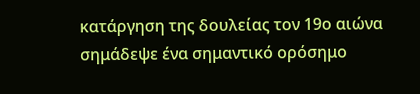κατάργηση της δουλείας τον 19ο αιώνα σημάδεψε ένα σημαντικό ορόσημο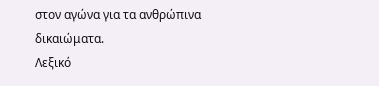στον αγώνα για τα ανθρώπινα δικαιώματα.
Λεξικό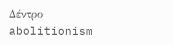Δέντρο
abolitionism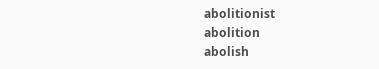abolitionist
abolition
abolish